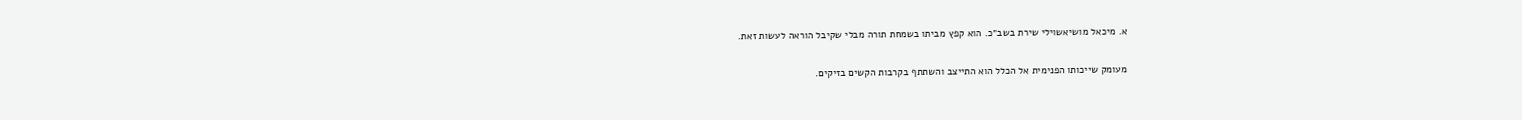א. מיכאל מושיאשוילי שירת בשב״כ. הוא קפץ מביתו בשמחת תורה מבלי שקיבל הוראה לעשות זאת.

מעומק שייכותו הפנימית אל הכלל הוא התייצב והשתתף בקרבות הקשים בזיקים.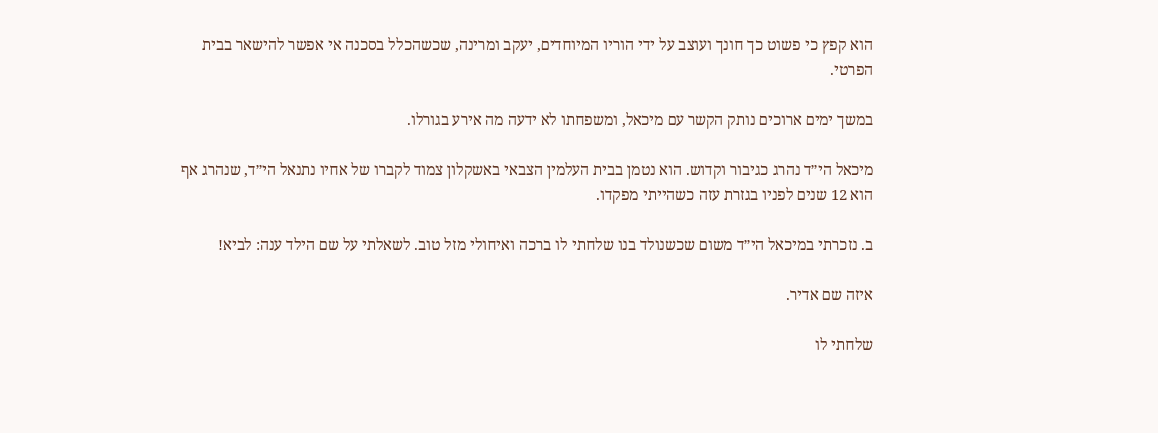הוא קפץ כי פשוט כך חונך ועוצב על ידי הוריו המיוחדים, יעקב ומרינה, שכשהכלל בסכנה אי אפשר להישאר בבית הפרטי.

במשך ימים ארוכים נותק הקשר עם מיכאל, ומשפחתו לא ידעה מה אירע בגורלו.

מיכאל הי״ד נהרג כגיבור וקדוש. הוא נטמן בבית העלמין הצבאי באשקלון צמוד לקברו של אחיו נתנאל הי״ד, שנהרג אף הוא 12 שנים לפניו בגזרת עזה כשהייתי מפקדו.

ב. נזכרתי במיכאל הי״ד משום שכשנולד בנו שלחתי לו ברכה ואיחולי מזל טוב. לשאלתי על שם הילד ענה: לביא!

איזה שם אדיר.

שלחתי לו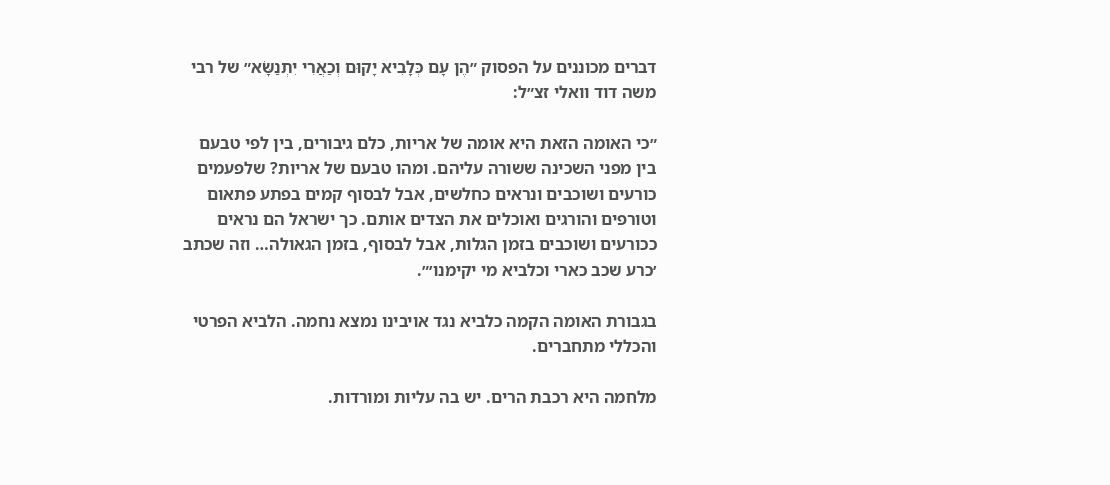דברים מכוננים על הפסוק ״הֶן עָם כְּלָבִיא יָקוּם וְכַאֲרִי יִתְנַשָּׂא״ של רבי משה דוד וואלי זצ״ל:

״כי האומה הזאת היא אומה של אריות, כלם גיבורים, בין לפי טבעם בין מפני השכינה ששורה עליהם. ומהו טבעם של אריות? שלפעמים כורעים ושוכבים ונראים כחלשים, אבל לבסוף קמים בפתע פתאום וטורפים והורגים ואוכלים את הצדים אותם. כך ישראל הם נראים ככורעים ושוכבים בזמן הגלות, אבל לבסוף, בזמן הגאולה… וזה שכתב ׳כרע שכב כארי וכלביא מי יקימנו׳״.

בגבורת האומה הקמה כלביא נגד אויבינו נמצא נחמה. הלביא הפרטי והכללי מתחברים.

מלחמה היא רכבת הרים. יש בה עליות ומורדות.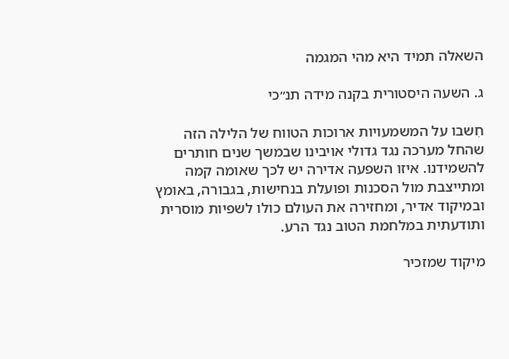השאלה תמיד היא מהי המגמה

ג. השעה היסטורית בקנה מידה תנ״כי

חִשבו על המשמעויות ארוכות הטווח של הלילה הזה שהחל מערכה נגד גדולי אויבינו שבמשך שנים חותרים להשמידנו. איזו השפעה אדירה יש לכך שאומה קמה ומתייצבת מול הסכנות ופועלת בנחישות, בגבורה, באומץ ובמיקוד אדיר, ומחזירה את העולם כולו לשפיות מוסרית ותודעתית במלחמת הטוב נגד הרע.

מיקוד שמזכיר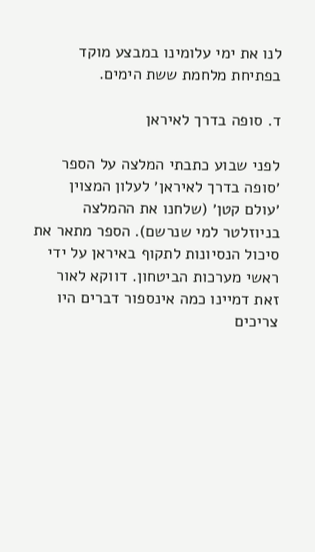לנו את ימי עלומינו במבצע מוקד בפתיחת מלחמת ששת הימים.

ד. סופה בדרך לאיראן

לפני שבוע כתבתי המלצה על הספר ׳סופה בדרך לאיראן׳ לעלון המצוין ׳עולם קטן׳ (שלחנו את ההמלצה בניוזלטר למי שנרשם). הספר מתאר את סיכול הנסיונות לתקוף באיראן על ידי ראשי מערכות הביטחון. דווקא לאור זאת דמיינו כמה אינספור דברים היו צריכים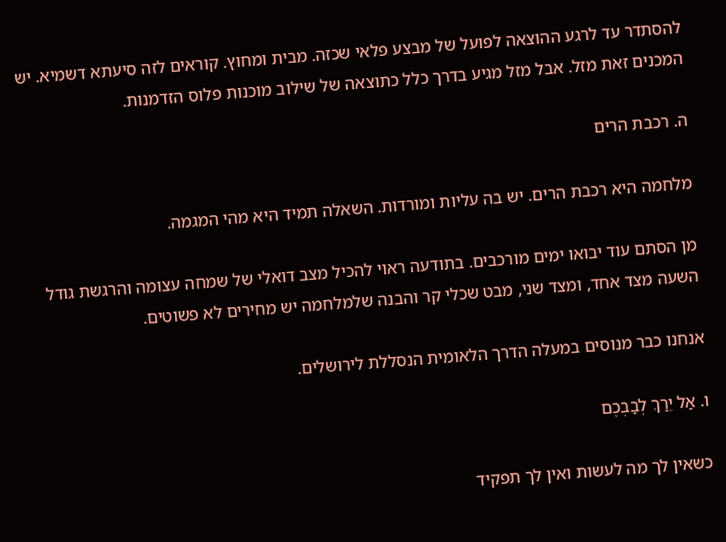להסתדר עד לרגע ההוצאה לפועל של מבצע פלאי שכזה. מבית ומחוץ. קוראים לזה סיעתא דשמיא. יש המכנים זאת מזל. אבל מזל מגיע בדרך כלל כתוצאה של שילוב מוכנות פלוס הזדמנות.

ה. רכבת הרים

מלחמה היא רכבת הרים. יש בה עליות ומורדות. השאלה תמיד היא מהי המגמה.

מן הסתם עוד יבואו ימים מורכבים. בתודעה ראוי להכיל מצב דואלי של שמחה עצומה והרגשת גודל השעה מצד אחד, ומצד שני, מבט שכלי קר והבנה שלמלחמה יש מחירים לא פשוטים.

אנחנו כבר מנוסים במעלה הדרך הלאומית הנסללת לירושלים.

ו. אַל יֵרַךְ לְבַבְכֶם

כשאין לך מה לעשות ואין לך תפקיד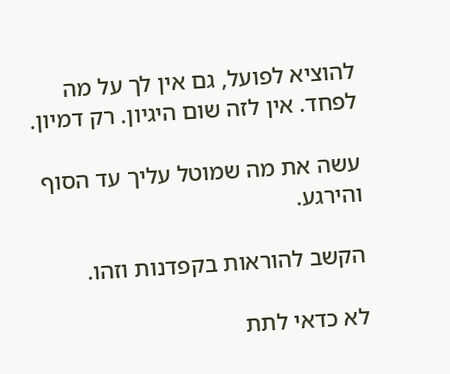להוציא לפועל, גם אין לך על מה לפחד. אין לזה שום היגיון. רק דמיון.

עשה את מה שמוטל עליך עד הסוף והירגע.

הקשב להוראות בקפדנות וזהו.

לא כדאי לתת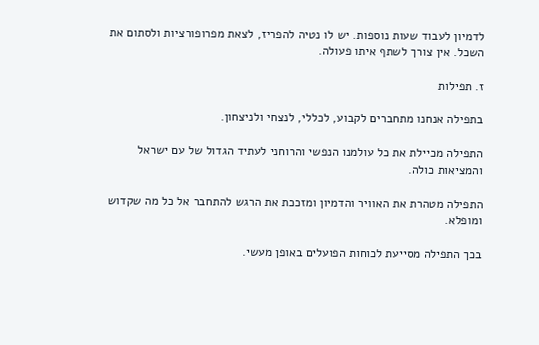לדמיון לעבוד שעות נוספות. יש לו נטיה להפריז, לצאת מפרופורציות ולסתום את השכל. אין צורך לשתף איתו פעולה.

ז. תפילות

בתפילה אנחנו מתחברים לקבוע, לכללי, לנצחי ולניצחון.

התפילה מכיילת את כל עולמנו הנפשי והרוחני לעתיד הגדול של עם ישראל והמציאות כולה.

התפילה מטהרת את האוויר והדמיון ומזככת את הרגש להתחבר אל כל מה שקדוש ומופלא.

בכך התפילה מסייעת לכוחות הפועלים באופן מעשי.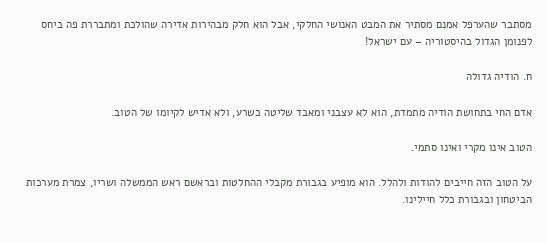מסתבר שהערפל אמנם מסתיר את המבט האנושי החלקי, אבל הוא חלק מבהירות אדירה שהולכת ומתבררת פה ביחס לפנומן הגדול בהיסטוריה – עם ישראל!

ח. הודיה גדולה

אדם החי בתחושת הודיה מתמדת, הוא לא עצבני ומאבד שליטה כשרע, ולא אדיש לקיומו של הטוב.

הטוב אינו מקרי ואינו סתמי.

על הטוב הזה חייבים להודות ולהלל. הוא מופיע בגבורת מקבלי ההחלטות ובראשם ראש הממשלה ושריו, צמרת מערכות הביטחון ובגבורת כלל חיילינו.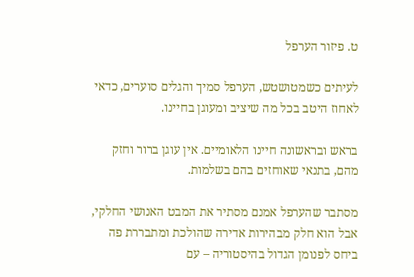ט. פיזור הערפל

לעיתים כשמטושטש, הערפל סמיך והגלים סוערים, כדאי לאחוז היטב בכל מה שיציב ומעוגן בחיינו.

בראש ובראשונה חיינו הלאומיים. אין עוגן ברור וחזק מהם, בתנאי שאוחזים בהם בשלמות.

מסתבר שהערפל אמנם מסתיר את המבט האנושי החלקי, אבל הוא חלק מבהירות אדירה שהולכת ומתבררת פה ביחס לפנומן הגדול בהיסטוריה – עם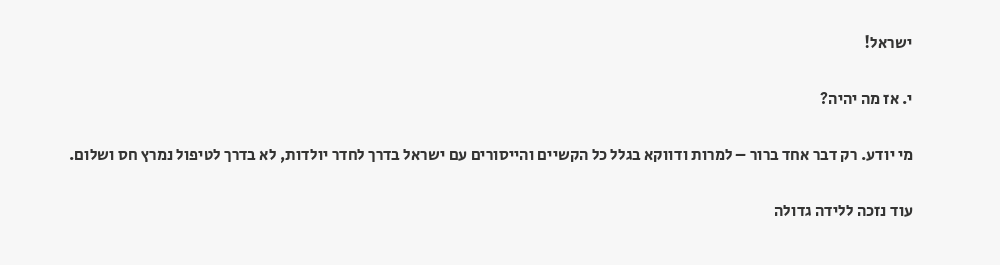ישראל!

י. אז מה יהיה?

מי יודע. רק דבר אחד ברור – למרות ודווקא בגלל כל הקשיים והייסורים עם ישראל בדרך לחדר יולדות, לא בדרך לטיפול נמרץ חס ושלום.

עוד נזכה ללידה גדולה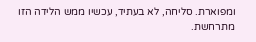ומפוארת. סליחה, לא בעתיד, עכשיו ממש הלידה הזו מתרחשת.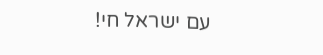עם ישראל חי!